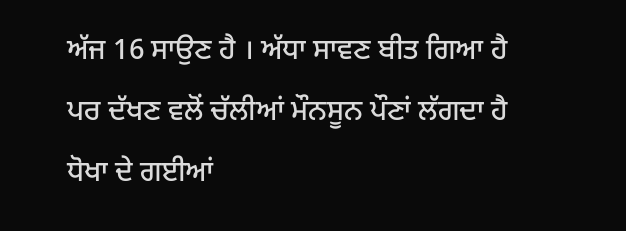ਅੱਜ 16 ਸਾਉਣ ਹੈ । ਅੱਧਾ ਸਾਵਣ ਬੀਤ ਗਿਆ ਹੈ ਪਰ ਦੱਖਣ ਵਲੋਂ ਚੱਲੀਆਂ ਮੌਨਸੂਨ ਪੌਣਾਂ ਲੱਗਦਾ ਹੈ ਧੋਖਾ ਦੇ ਗਈਆਂ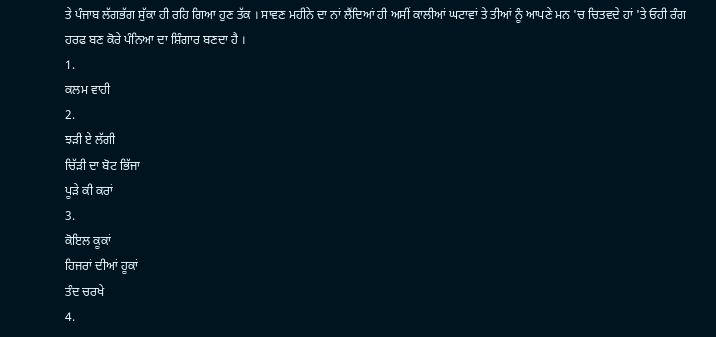ਤੇ ਪੰਜਾਬ ਲੱਗਭੱਗ ਸੁੱਕਾ ਹੀ ਰਹਿ ਗਿਆ ਹੁਣ ਤੱਕ । ਸਾਵਣ ਮਹੀਨੇ ਦਾ ਨਾਂ ਲੈਂਦਿਆਂ ਹੀ ਅਸੀਂ ਕਾਲੀਆਂ ਘਟਾਵਾਂ ਤੇ ਤੀਆਂ ਨੂੰ ਆਪਣੇ ਮਨ 'ਚ ਚਿਤਵਦੇ ਹਾਂ 'ਤੇ ਓਹੀ ਰੰਗ ਹਰਫ ਬਣ ਕੋਰੇ ਪੰਨਿਆ ਦਾ ਸ਼ਿੰਗਾਰ ਬਣਦਾ ਹੈ ।
1.
ਕਲਮ ਵਾਹੀ
2.
ਝੜੀ ਏ ਲੱਗੀ
ਚਿੱੜੀ ਦਾ ਬੋਟ ਭਿੱਜਾ
ਪੂੜੇ ਕੀ ਕਰਾਂ
3.
ਕੋਇਲ ਕੂਕਾਂ
ਹਿਜਰਾਂ ਦੀਆਂ ਹੂਕਾਂ
ਤੰਦ ਚਰਖੇ
4.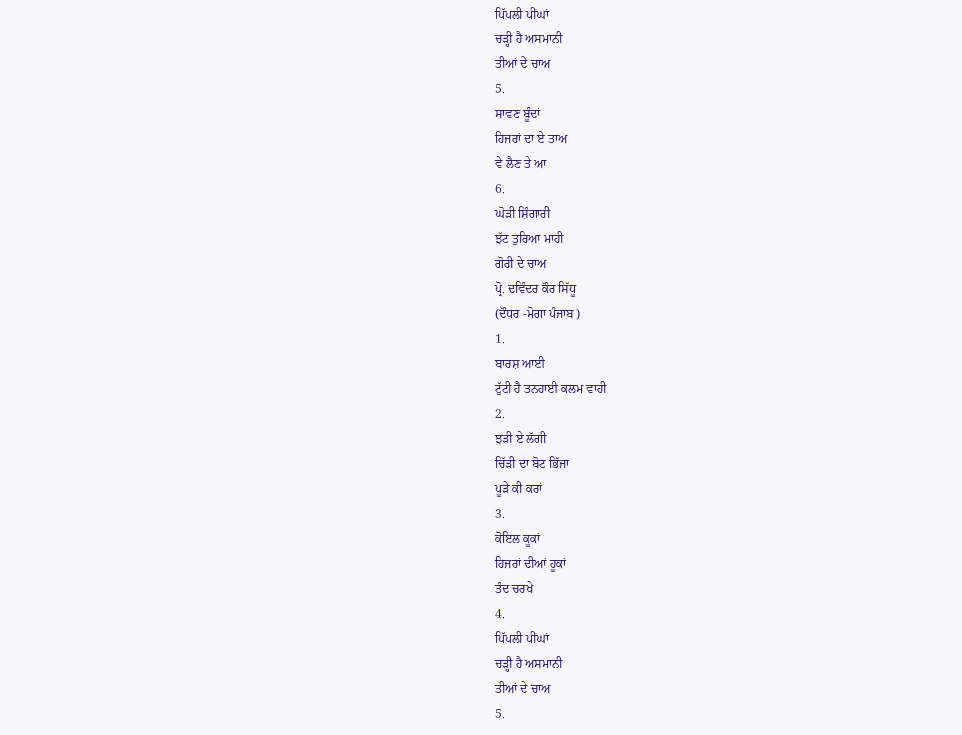ਪਿੱਪਲੀ ਪੀਂਘਾਂ
ਚੜ੍ਹੀ ਹੈ ਅਸਮਾਨੀ
ਤੀਆਂ ਦੇ ਚਾਅ
5.
ਸਾਵਣ ਬੂੰਦਾਂ
ਹਿਜਰਾਂ ਦਾ ਏ ਤਾਅ
ਵੇ ਲੈਣ ਤੇ ਆ
6.
ਘੋੜੀ ਸ਼ਿੰਗਾਰੀ
ਝੱਟ ਤੁਰਿਆ ਮਾਹੀ
ਗੋਰੀ ਦੇ ਚਾਅ
ਪ੍ਰੋ. ਦਵਿੰਦਰ ਕੌਰ ਸਿੱਧੂ
(ਦੌਧਰ -ਮੋਗਾ ਪੰਜਾਬ )
1.
ਬਾਰਸ਼ ਆਈ
ਟੁੱਟੀ ਹੈ ਤਨਹਾਈ ਕਲਮ ਵਾਹੀ
2.
ਝੜੀ ਏ ਲੱਗੀ
ਚਿੱੜੀ ਦਾ ਬੋਟ ਭਿੱਜਾ
ਪੂੜੇ ਕੀ ਕਰਾਂ
3.
ਕੋਇਲ ਕੂਕਾਂ
ਹਿਜਰਾਂ ਦੀਆਂ ਹੂਕਾਂ
ਤੰਦ ਚਰਖੇ
4.
ਪਿੱਪਲੀ ਪੀਂਘਾਂ
ਚੜ੍ਹੀ ਹੈ ਅਸਮਾਨੀ
ਤੀਆਂ ਦੇ ਚਾਅ
5.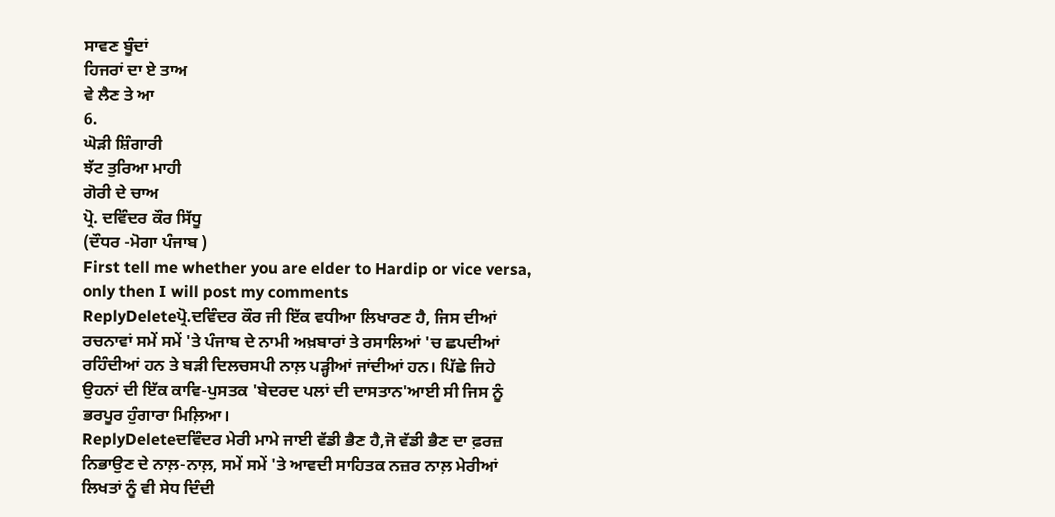ਸਾਵਣ ਬੂੰਦਾਂ
ਹਿਜਰਾਂ ਦਾ ਏ ਤਾਅ
ਵੇ ਲੈਣ ਤੇ ਆ
6.
ਘੋੜੀ ਸ਼ਿੰਗਾਰੀ
ਝੱਟ ਤੁਰਿਆ ਮਾਹੀ
ਗੋਰੀ ਦੇ ਚਾਅ
ਪ੍ਰੋ. ਦਵਿੰਦਰ ਕੌਰ ਸਿੱਧੂ
(ਦੌਧਰ -ਮੋਗਾ ਪੰਜਾਬ )
First tell me whether you are elder to Hardip or vice versa, only then I will post my comments
ReplyDeleteਪ੍ਰੋ.ਦਵਿੰਦਰ ਕੌਰ ਜੀ ਇੱਕ ਵਧੀਆ ਲਿਖਾਰਣ ਹੈ, ਜਿਸ ਦੀਆਂ ਰਚਨਾਵਾਂ ਸਮੇਂ ਸਮੇਂ 'ਤੇ ਪੰਜਾਬ ਦੇ ਨਾਮੀ ਅਖ਼ਬਾਰਾਂ ਤੇ ਰਸਾਲਿਆਂ 'ਚ ਛਪਦੀਆਂ ਰਹਿੰਦੀਆਂ ਹਨ ਤੇ ਬੜੀ ਦਿਲਚਸਪੀ ਨਾਲ਼ ਪੜ੍ਹੀਆਂ ਜਾਂਦੀਆਂ ਹਨ। ਪਿੱਛੇ ਜਿਹੇ ਉਹਨਾਂ ਦੀ ਇੱਕ ਕਾਵਿ-ਪੁਸਤਕ 'ਬੇਦਰਦ ਪਲਾਂ ਦੀ ਦਾਸਤਾਨ'ਆਈ ਸੀ ਜਿਸ ਨੂੰ ਭਰਪੂਰ ਹੁੰਗਾਰਾ ਮਿਲ਼ਿਆ।
ReplyDeleteਦਵਿੰਦਰ ਮੇਰੀ ਮਾਮੇ ਜਾਈ ਵੱਡੀ ਭੈਣ ਹੈ,ਜੋ ਵੱਡੀ ਭੈਣ ਦਾ ਫ਼ਰਜ਼ ਨਿਭਾਉਣ ਦੇ ਨਾਲ਼-ਨਾਲ਼, ਸਮੇਂ ਸਮੇਂ 'ਤੇ ਆਵਦੀ ਸਾਹਿਤਕ ਨਜ਼ਰ ਨਾਲ਼ ਮੇਰੀਆਂ ਲਿਖਤਾਂ ਨੂੰ ਵੀ ਸੇਧ ਦਿੰਦੀ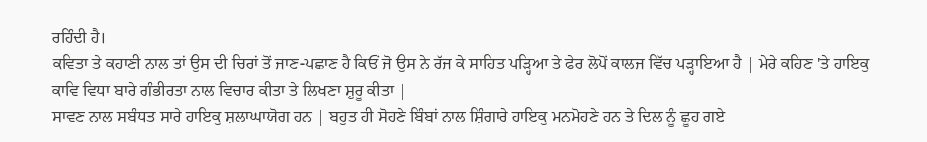ਰਹਿੰਦੀ ਹੈ।
ਕਵਿਤਾ ਤੇ ਕਹਾਣੀ ਨਾਲ ਤਾਂ ਉਸ ਦੀ ਚਿਰਾਂ ਤੋਂ ਜਾਣ-ਪਛਾਣ ਹੈ ਕਿਓਂ ਜੋ ਉਸ ਨੇ ਰੱਜ ਕੇ ਸਾਹਿਤ ਪੜ੍ਹਿਆ ਤੇ ਫੇਰ ਲੋਪੋਂ ਕਾਲਜ ਵਿੱਚ ਪੜ੍ਹਾਇਆ ਹੈ | ਮੇਰੇ ਕਹਿਣ 'ਤੇ ਹਾਇਕੁ ਕਾਵਿ ਵਿਧਾ ਬਾਰੇ ਗੰਭੀਰਤਾ ਨਾਲ ਵਿਚਾਰ ਕੀਤਾ ਤੇ ਲਿਖਣਾ ਸ਼ੁਰੂ ਕੀਤਾ |
ਸਾਵਣ ਨਾਲ ਸਬੰਧਤ ਸਾਰੇ ਹਾਇਕੁ ਸ਼ਲਾਘਾਯੋਗ ਹਨ | ਬਹੁਤ ਹੀ ਸੋਹਣੇ ਬਿੰਬਾਂ ਨਾਲ ਸ਼ਿੰਗਾਰੇ ਹਾਇਕੁ ਮਨਮੋਹਣੇ ਹਨ ਤੇ ਦਿਲ ਨੂੰ ਛੂਹ ਗਏ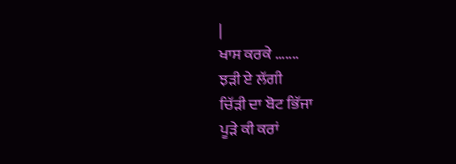|
ਖਾਸ ਕਰਕੇ .......
ਝੜੀ ਏ ਲੱਗੀ
ਚਿੱੜੀ ਦਾ ਬੋਟ ਭਿੱਜਾ
ਪੂੜੇ ਕੀ ਕਰਾਂ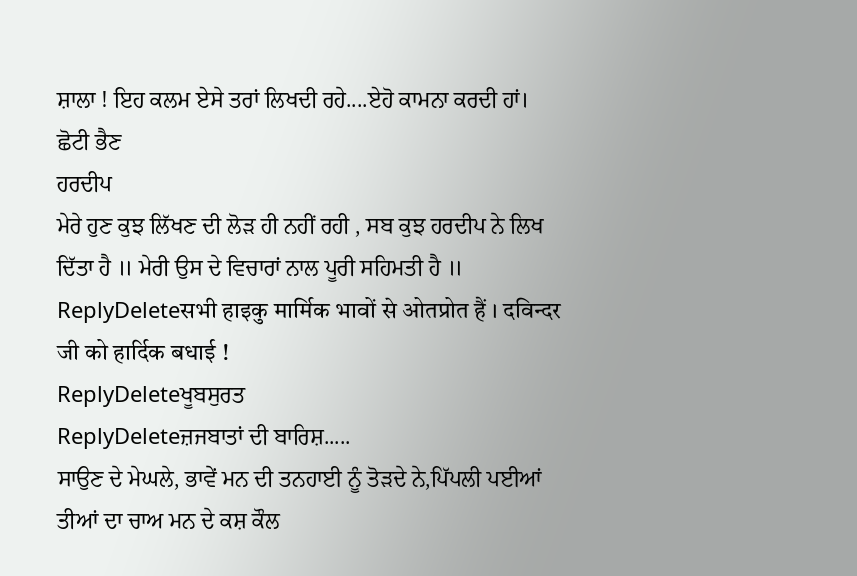ਸ਼ਾਲਾ ! ਇਹ ਕਲਮ ਏਸੇ ਤਰਾਂ ਲਿਖਦੀ ਰਹੇ....ਏਹੋ ਕਾਮਨਾ ਕਰਦੀ ਹਾਂ।
ਛੋਟੀ ਭੈਣ
ਹਰਦੀਪ
ਮੇਰੇ ਹੁਣ ਕੁਝ ਲਿੱਖਣ ਦੀ ਲੋੜ ਹੀ ਨਹੀਂ ਰਹੀ , ਸਬ ਕੁਝ ਹਰਦੀਪ ਨੇ ਲਿਖ ਦਿੱਤਾ ਹੈ ॥ ਮੇਰੀ ਉਸ ਦੇ ਵਿਚਾਰਾਂ ਨਾਲ ਪੂਰੀ ਸਹਿਮਤੀ ਹੈ ॥
ReplyDeleteसभी हाइकु मार्मिक भावों से ओतप्रोत हैं । दविन्दर जी को हार्दिक बधाई !
ReplyDeleteਖੂਬਸੁਰਤ
ReplyDeleteਜ਼ਜਬਾਤਾਂ ਦੀ ਬਾਰਿਸ਼.....
ਸਾਉਣ ਦੇ ਮੇਘਲੇ, ਭਾਵੇਂ ਮਨ ਦੀ ਤਨਹਾਈ ਨੂੰ ਤੋੜਦੇ ਨੇ,ਪਿੱਪਲੀ ਪਈਆਂ ਤੀਆਂ ਦਾ ਚਾਅ ਮਨ ਦੇ ਕਸ਼ ਕੌਲ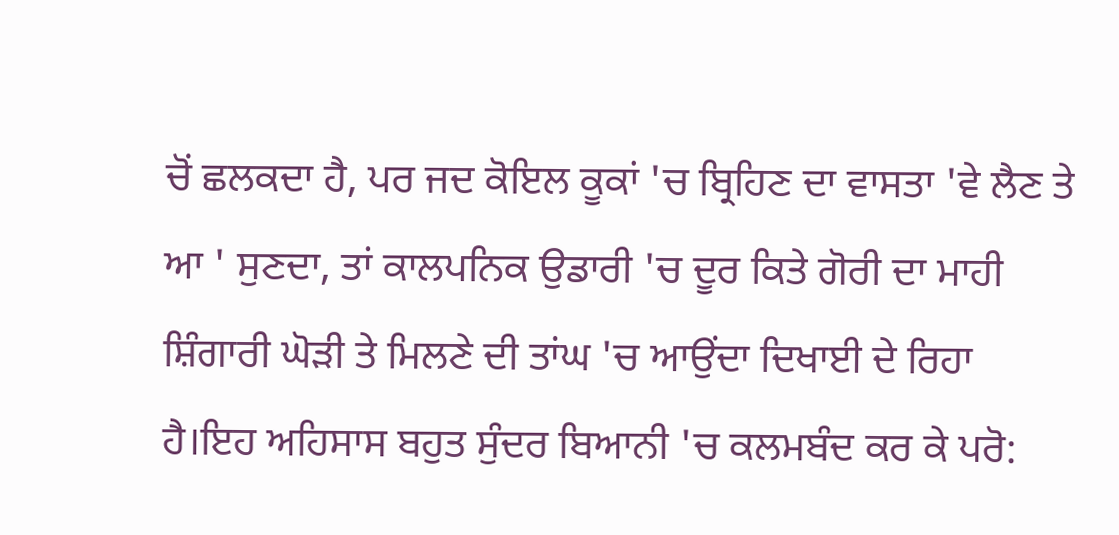ਚੋਂ ਛਲਕਦਾ ਹੈ, ਪਰ ਜਦ ਕੋਇਲ ਕੂਕਾਂ 'ਚ ਬ੍ਰਿਹਿਣ ਦਾ ਵਾਸਤਾ 'ਵੇ ਲੈਣ ਤੇ ਆ ' ਸੁਣਦਾ, ਤਾਂ ਕਾਲਪਨਿਕ ਉਡਾਰੀ 'ਚ ਦੂਰ ਕਿਤੇ ਗੋਰੀ ਦਾ ਮਾਹੀ ਸ਼ਿੰਗਾਰੀ ਘੋੜੀ ਤੇ ਮਿਲਣੇ ਦੀ ਤਾਂਘ 'ਚ ਆਉਂਦਾ ਦਿਖਾਈ ਦੇ ਰਿਹਾ ਹੈ।ਇਹ ਅਹਿਸਾਸ ਬਹੁਤ ਸੁੰਦਰ ਬਿਆਨੀ 'ਚ ਕਲਮਬੰਦ ਕਰ ਕੇ ਪਰੋ: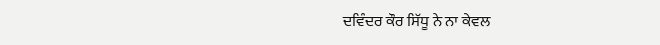ਦਵਿੰਦਰ ਕੌਰ ਸਿੱਧੂ ਨੇ ਨਾ ਕੇਵਲ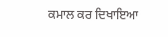ਕਮਾਲ ਕਰ ਦਿਖਾਇਆ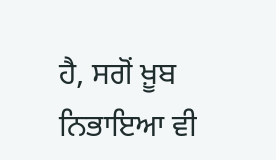ਹੈ, ਸਗੋਂ ਖ਼ੂਬ ਨਿਭਾਇਆ ਵੀ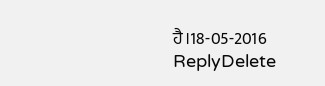ਹੈ।18-05-2016
ReplyDelete